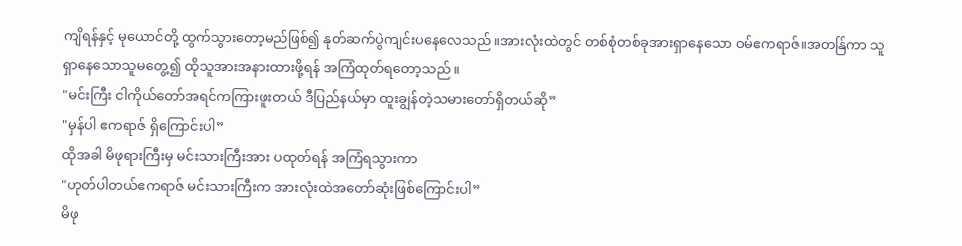ကျိရန်နှင့် မုယောင်တို့ ထွက်သွားတော့မည်ဖြစ်၍ နုတ်ဆက်ပွဲကျင်းပနေလေသည်။အားလုံးထဲတွင် တစ်စုံတစ်ခုအားရှာနေသော ဝမ်ဧကရာဇ်။အတန်ြကာ သူရှာနေသောသူမတွေ့၍ ထိုသူအားအနားထားဖို့ရန် အကြံထုတ်ရတော့သည်။
"မင်းကြီး ငါကိုယ်တော်အရင်ကကြားဖူးတယ် ဒီပြည်နယ်မှာ ထူးချွန်တဲ့သမားတော်ရှိတယ်ဆို”
"မှန်ပါ ဧကရာဇ် ရှိကြောင်းပါ”
ထိုအခါ မိဖုရားကြီးမှ မင်းသားကြီးအား ပထုတ်ရန် အကြံရသွားကာ
"ဟုတ်ပါတယ်ဧကရာဇ် မင်းသားကြီးက အားလုံးထဲအတော်ဆုံးဖြစ်ကြောင်းပါ”
မိဖု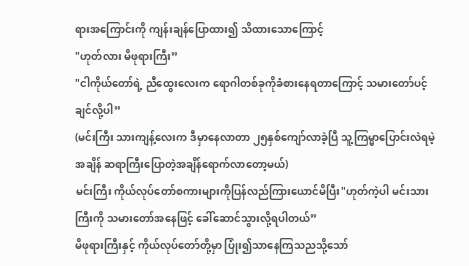ရားအကြောင်းကို ကျန်းချန်ပြောထား၍ သိထားသောကြောင့်
"ဟုတ်လား မိဖုရားကြီး”
"ငါကိုယ်တော်ရဲ့ ညီထွေးလေးက ရောဂါတစ်ခုကိုခံစားနေရတာကြောင့် သမားတော်ပင့်ချင်လို့ပါ”
(မင်းကြီး သားကျန့်လေးက ဒီမှာနေလာတာ ၂၅နှစ်ကျော်လာခဲ့ပြီ သူ့ကြမ္မာပြောင်းလဲရမဲ့အချိန် ဆရာကြီးပြောတဲ့အချိန်ရောက်လာတော့မယ်)
မင်းကြီး ကိုယ်လုပ်တော်စကားများကိုပြန်လည်ကြားယောင်မိပြီး"ဟုတ်ကဲ့ပါ မင်းသားကြီးကို သမားတော်အနေဖြင့် ခေါ်ဆောင်သွားလို့ရပါတယ်”
မိဖုရားကြီးနှင့် ကိုယ်လုပ်တော်တို့မှာ ပြုံး၍သာနေကြသညသို့သော်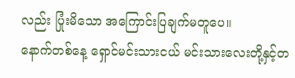လည်း ပြုံးမိသော အကြောင်းပြချက်မတူပေ။
နောက်တစ်နေ့ ရှောင်မင်းသားငယ် မင်းသားလေးတို့နှင့်တ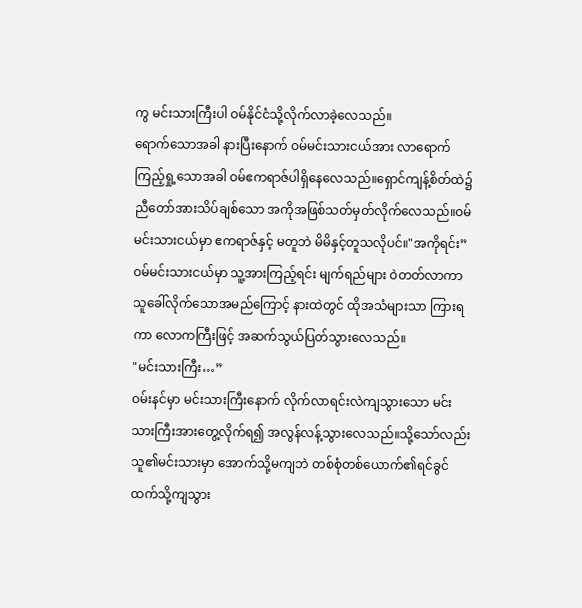ကွ မင်းသားကြီးပါ ဝမ်နိုင်ငံသို့လိုက်လာခဲ့လေသည်။
ရောက်သောအခါ နားပြီးနောက် ဝမ်မင်းသားငယ်အား လာရောက်ကြည့်ရှု့သောအခါ ဝမ်ဧကရာဇ်ပါရှိနေလေသည်။ရှောင်ကျန့်စိတ်ထဲ၌ ညီတော်အားသိပ်ချစ်သော အကိုအဖြစ်သတ်မှတ်လိုက်လေသည်။ဝမ်မင်းသားငယ်မှာ ဧကရာဇ်နှင့် မတူဘဲ မိမိနှင့်တူသလိုပင်။"အကိုရင်း”
ဝမ်မင်းသားငယ်မှာ သူ့အားကြည့်ရင်း မျက်ရည်များ ဝဲတတ်လာကာ သူခေါ်လိုက်သောအမည်ကြောင့် နားထဲတွင် ထိုအသံများသာ ကြားရကာ လောကကြီးဖြင့် အဆက်သွယ်ပြတ်သွားလေသည်။
"မင်းသားကြီး…”
ဝမ်းနင်မှာ မင်းသားကြီးနောက် လိုက်လာရင်းလဲကျသွားသော မင်းသားကြီးအားတွေ့လိုက်ရ၍ အလွန်လန့်သွားလေသည်။သို့သော်လည်းသူ၏မင်းသားမှာ အောက်သို့မကျဘဲ တစ်စုံတစ်ယောက်၏ရင်ခွင်ထက်သို့ကျသွား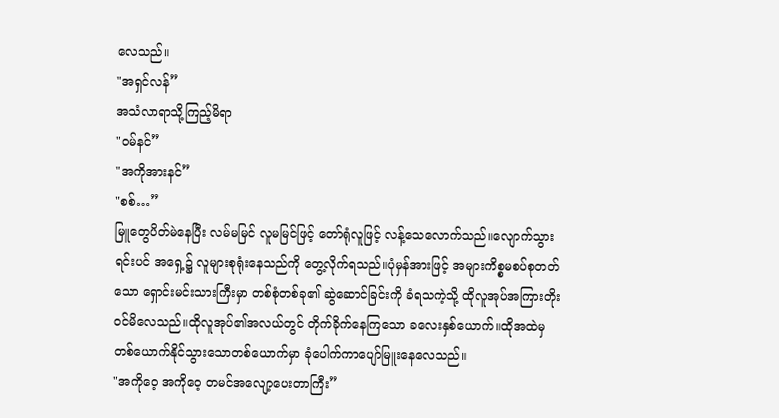လေသည်။
"အရှင်လန်”
အသံလာရာသို့ကြည့်မိရာ
"ဝမ်နင်”
"အကိုအားနင်”
"စစ်…”
မြူတွေပိတ်မဲနေပြီး လမ်မမြင် လူမမြင်ဖြင့် တော်ရုံလူဖြင့် လန့်သေလောက်သည်။လျောက်သွားရင်းပင် အရှေ့၌ လူများစုရုံးနေသည်ကို တွေ့လိုက်ရသည်။ပုံမှန်အားဖြင့် အများကိစ္စမစပ်စုတတ်သော ရှောင်းမင်းသားကြီးမှာ တစ်စုံတစ်ခု၏ ဆွဲဆောင်ခြင်းကို ခံရသကဲ့သို့ ထိုလူအုပ်အကြားတိုးဝင်မိလေသည်။ထိုလူအုပ်၏အလယ်တွင် တိုက်ခိုက်နေကြသော ခလေးနှစ်ယောက်။ထိုအထဲမှ တစ်ယောက်နိုင်သွားသောတစ်ယောက်မှာ ခုံပေါက်ကာပျော်မြူးနေလေသည်။
"အကိုဝေ့ အကိုဝေ့ တမင်အလျော့ပေးတာကြီး”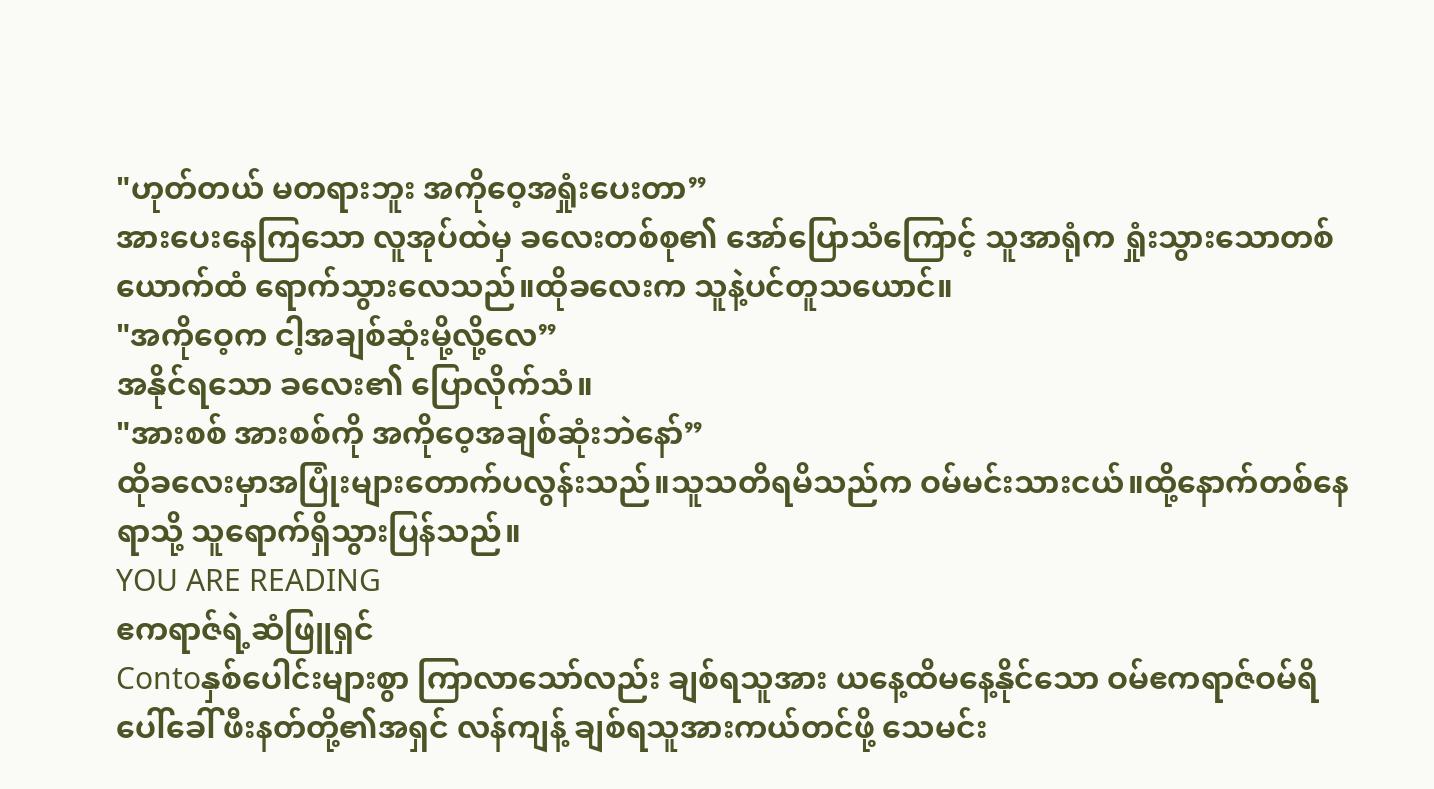"ဟုတ်တယ် မတရားဘူး အကိုဝေ့အရှုံးပေးတာ”
အားပေးနေကြသော လူအုပ်ထဲမှ ခလေးတစ်စု၏ အော်ပြောသံကြောင့် သူအာရုံက ရှုံးသွားသောတစ်ယောက်ထံ ရောက်သွားလေသည်။ထိုခလေးက သူနဲ့ပင်တူသယောင်။
"အကိုဝေ့က ငါ့အချစ်ဆုံးမို့လို့လေ”
အနိုင်ရသော ခလေး၏ ပြောလိုက်သံ။
"အားစစ် အားစစ်ကို အကိုဝေ့အချစ်ဆုံးဘဲနော်”
ထိုခလေးမှာအပြုံးများတောက်ပလွန်းသည်။သူသတိရမိသည်က ဝမ်မင်းသားငယ်။ထို့နောက်တစ်နေရာသို့ သူရောက်ရှိသွားပြန်သည်။
YOU ARE READING
ဧကရာဇ်ရဲ့ဆံဖြူရှင်
Contoနှစ်ပေါင်းများစွာ ကြာလာသော်လည်း ချစ်ရသူအား ယနေ့ထိမနေ့နိုင်သော ဝမ်ဧကရာဇ်ဝမ်ရိပေါ်ခေါ် ဖီးနတ်တို့၏အရှင် လန်ကျန့် ချစ်ရသူအားကယ်တင်ဖို့ သေမင်း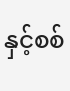နှင့်စစ်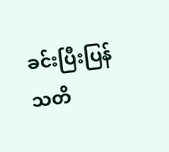ခင်းပြီးပြန်သတိ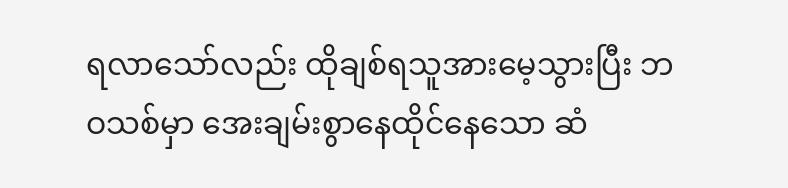ရလာသော်လည်း ထိုချစ်ရသူအားမေ့သွားပြီး ဘဝသစ်မှာ အေးချမ်းစွာနေထိုင်နေသော ဆံ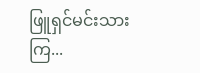ဖြူရှင်မင်းသားကြ...